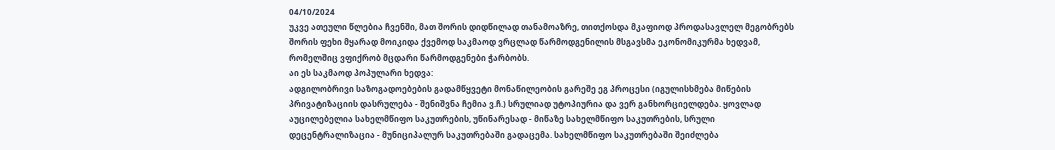04/10/2024
უკვე ათეული წლებია ჩვენში, მათ შორის დიდწილად თანამოაზრე, თითქოსდა მკაფიოდ პროდასავლელ მეგობრებს შორის ფეხი მყარად მოიკიდა ქვემოდ საკმაოდ ვრცლად წარმოდგენილის მსგავსმა ეკონომიკურმა ხედვამ, რომელშიც ვფიქრობ მცდარი წარმოდგენები ჭარბობს.
აი ეს საკმაოდ პოპულარი ხედვა:
ადგილობრივი საზოგადოებების გადამწყვეტი მონაწილეობის გარეშე ეგ პროცესი (იგულისხმება მიწების პრივატიზაციის დასრულება - შენიშვნა ჩემია ვ.ჩ.) სრულიად უტოპიურია და ვერ განხორციელდება. ყოვლად აუცილებელია სახელმწიფო საკუთრების, უწინარესად - მიწაზე სახელმწიფო საკუთრების, სრული დეცენტრალიზაცია - მუნიციპალურ საკუთრებაში გადაცემა. სახელმწიფო საკუთრებაში შეიძლება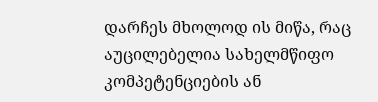დარჩეს მხოლოდ ის მიწა, რაც აუცილებელია სახელმწიფო კომპეტენციების ან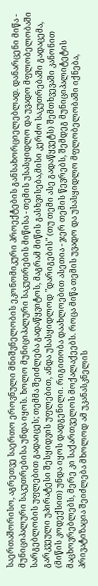საერთაშორისო, აგრეთვე საერთო ეროვნული მნიშვნელობის ეკონომიკური პროექტების განსახორციელებლად. დანარცენი მიწა - მუნიციპალური საკუთრებისა უნდა იყოს. ხოლო მუნიციპალური საკუთრების მიწისა - თემის უსასყიდლო და უვადო მფლობელობაში სარგებლობის უფლებით გადაიცეს; თემმა შეიძლება გადაწყვიტოს, მაგრამ მიწის გასხვისება,მისი კერძო საკუთრებაში გადაცემა, გარკვეული უპირატესი შესყიდვის უფლებით, ანდა უსასყიდლოდ "დარიგების" (თუ თემი ასე გადაწყვეტს) შემთხვევაში კანონით (მიწის კოდექსით) უნდა იყოს დადგენილი. რიგითობა დაახლოებით ასეთია - ჯერ თემის წევრებს, შემდეგ მუნიციპალიტეტის მაცხოვრებლებს, მერე კი საქართველოს მოქალაქეებს. როცა მიწა თემის უვადო და უსასყიდლო მფლობელობაში იქნება, პრივატიზაცია შეიძლება მხოლოდ ამ უკანასკნელის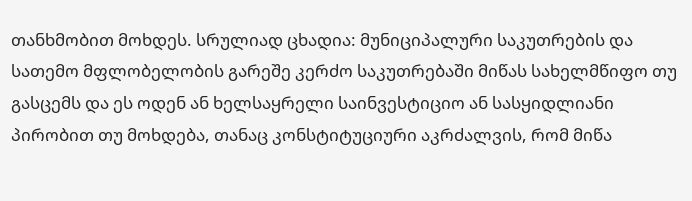თანხმობით მოხდეს. სრულიად ცხადია: მუნიციპალური საკუთრების და სათემო მფლობელობის გარეშე კერძო საკუთრებაში მიწას სახელმწიფო თუ გასცემს და ეს ოდენ ან ხელსაყრელი საინვესტიციო ან სასყიდლიანი პირობით თუ მოხდება, თანაც კონსტიტუციური აკრძალვის, რომ მიწა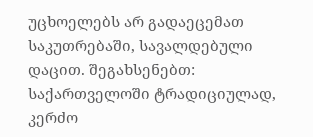უცხოელებს არ გადაეცემათ საკუთრებაში, სავალდებული დაცით. შეგახსენებთ: საქართველოში ტრადიციულად, კერძო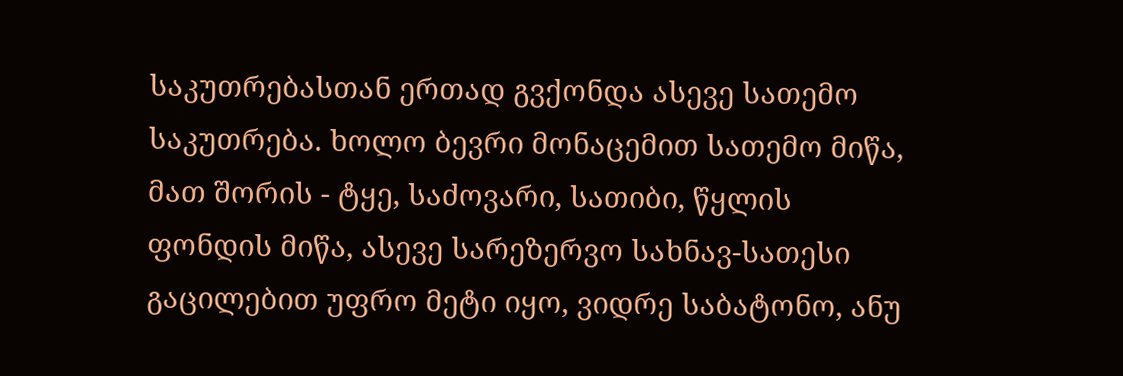საკუთრებასთან ერთად გვქონდა ასევე სათემო საკუთრება. ხოლო ბევრი მონაცემით სათემო მიწა, მათ შორის - ტყე, საძოვარი, სათიბი, წყლის ფონდის მიწა, ასევე სარეზერვო სახნავ-სათესი გაცილებით უფრო მეტი იყო, ვიდრე საბატონო, ანუ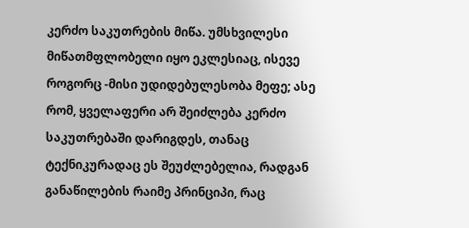კერძო საკუთრების მიწა. უმსხვილესი მიწათმფლობელი იყო ეკლესიაც, ისევე როგორც -მისი უდიდებულესობა მეფე; ასე რომ, ყველაფერი არ შეიძლება კერძო საკუთრებაში დარიგდეს, თანაც ტექნიკურადაც ეს შეუძლებელია, რადგან განაწილების რაიმე პრინციპი, რაც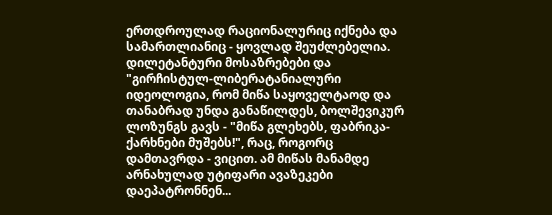ერთდროულად რაციონალურიც იქნება და სამართლიანიც - ყოვლად შეუძლებელია. დილეტანტური მოსაზრებები და "გირჩისტულ-ლიბერატანიალური იდეოლოგია, რომ მიწა საყოველტაოდ და თანაბრად უნდა განაწილდეს, ბოლშევიკურ ლოზუნგს გავს - "მიწა გლეხებს, ფაბრიკა-ქარხნები მუშებს!", რაც, როგორც დამთავრდა - ვიცით. ამ მიწას მანამდე არნახულად უტიფარი ავაზეკები დაეპატრონნენ...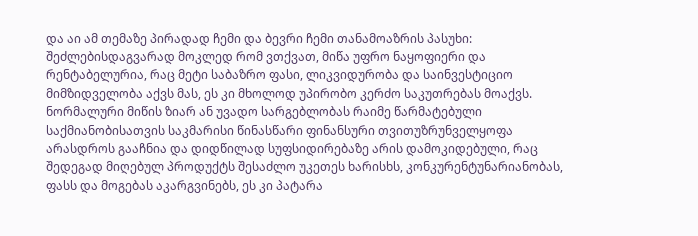და აი ამ თემაზე პირადად ჩემი და ბევრი ჩემი თანამოაზრის პასუხი:
შეძლებისდაგვარად მოკლედ რომ ვთქვათ, მიწა უფრო ნაყოფიერი და რენტაბელურია, რაც მეტი საბაზრო ფასი, ლიკვიდურობა და საინვესტიციო მიმზიდველობა აქვს მას, ეს კი მხოლოდ უპირობო კერძო საკუთრებას მოაქვს. ნორმალური მიწის ზიარ ან უვადო სარგებლობას რაიმე წარმატებული საქმიანობისათვის საკმარისი წინასწარი ფინანსური თვითუზრუნველყოფა არასდროს გააჩნია და დიდწილად სუფსიდირებაზე არის დამოკიდებული, რაც შედეგად მიღებულ პროდუქტს შესაძლო უკეთეს ხარისხს, კონკურენტუნარიანობას, ფასს და მოგებას აკარგვინებს, ეს კი პატარა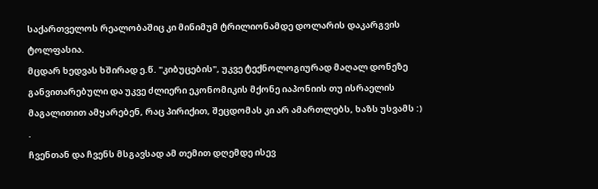საქართველოს რეალობაშიც კი მინიმუმ ტრილიონამდე დოლარის დაკარგვის ტოლფასია.
მცდარ ხედვას ხშირად ე.წ. "კიბუცების", უკვე ტექნოლოგიურად მაღალ დონეზე განვითარებული და უკვე ძლიერი ეკონომიკის მქონე იაპონიის თუ ისრაელის მაგალითით ამყარებენ, რაც პირიქით, შეცდომას კი არ ამართლებს, ხაზს უსვამს :) .
ჩვენთან და ჩვენს მსგავსად ამ თემით დღემდე ისევ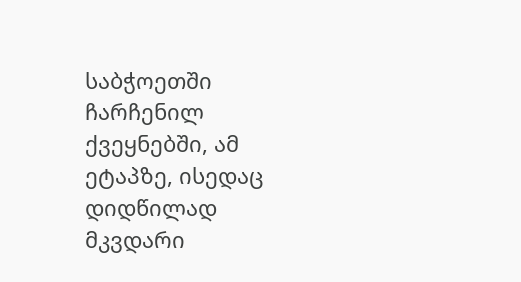საბჭოეთში ჩარჩენილ ქვეყნებში, ამ ეტაპზე, ისედაც დიდწილად მკვდარი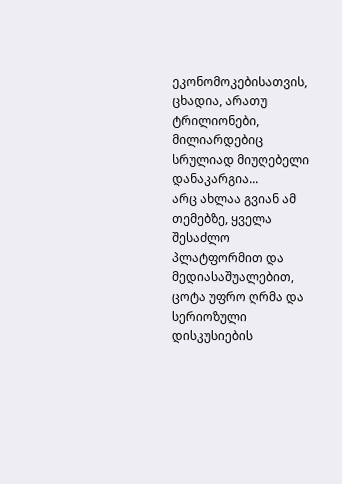ეკონომოკებისათვის, ცხადია, არათუ ტრილიონები, მილიარდებიც სრულიად მიუღებელი დანაკარგია...
არც ახლაა გვიან ამ თემებზე, ყველა შესაძლო პლატფორმით და მედიასაშუალებით, ცოტა უფრო ღრმა და სერიოზული დისკუსიების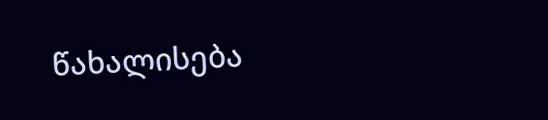წახალისება